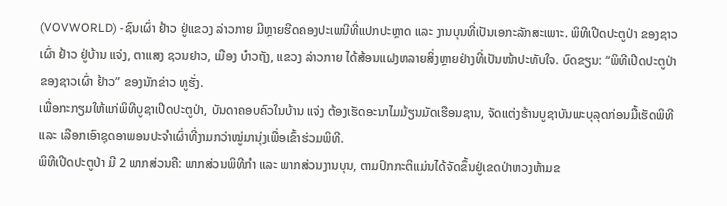(VOVWORLD) -ຊົນເຜົ່າ ຢ້າວ ຢູ່ແຂວງ ລ່າວກາຍ ມີຫຼາຍຮີດຄອງປະເພນີທີ່ແປກປະຫຼາດ ແລະ ງານບຸນທີ່ເປັນເອກະລັກສະເພາະ. ພິທີເປີດປະຕູປ່າ ຂອງຊາວເຜົ່າ ຢ້າວ ຢູ່ບ້ານ ແຈ່ງ, ຕາແສງ ຊວນຢາວ, ເມືອງ ບ໋າວຖັງ, ແຂວງ ລ່າວກາຍ ໄດ້ສ້ອນແຝງຫລາຍສິ່ງຫຼາຍຢ່າງທີ່ເປັນໜ້າປະທັບໃຈ. ບົດຂຽນ: “ພິທີເປີດປະຕູປ່າຂອງຊາວເຜົ່າ ຢ້າວ” ຂອງນັກຂ່າວ ທູຮັ່ງ.
ເພື່ອກະກຽມໃຫ້ແກ່ພິທີບູຊາເປີດປະຕູປ່າ, ບັນດາຄອບຄົວໃນບ້ານ ແຈ່ງ ຕ້ອງເຮັດອະນາໄມມ້ຽນມັດເຮືອນຊານ, ຈັດແຕ່ງຮ້ານບູຊາບັນພະບຸລຸດກ່ອນມື້ເຮັດພິທີ ແລະ ເລືອກເອົາຊຸດອາພອນປະຈຳເຜົ່າທີ່ງາມກວ່າໝູ່ມານຸ່ງເພື່ອເຂົ້າຮ່ວມພິທີ.
ພິທີເປີດປະຕູປ່າ ມີ 2 ພາກສ່ວນຄື: ພາກສ່ວນພິທີກຳ ແລະ ພາກສ່ວນງານບຸນ, ຕາມປົກກະຕິແມ່ນໄດ້ຈັດຂຶ້ນຢູ່ເຂດປ່າຫວງຫ້າມຂ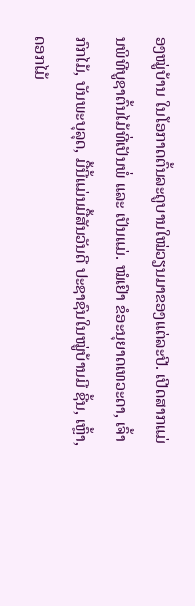ອງໝູ່ບ້ານ ໃນໂອກາດຕົ້ນລະດູບານໃໝ່ວຽນມາຂອງແຕ່ລະປີ. ເປີດສາກແມ່ນພິທີບູຊາຕົ້ນໄມ້ທີ່ເປັນພໍ່ ແລະ ເປັນແມ່. ໝໍເຢົາ ຂໍອະນຸຍາດເທວະດາ, ເຈົ້າກົກໄມ້, ບັນພະບຸລຸດ, ມື້ນີ້ແມ່ນມື້ສັນວັນດີ ປະຊາຊົນໃນໝູ່ບ້ານມີ ຊີ້ນ, ເຫຼົ້າ, ດອກໄມ້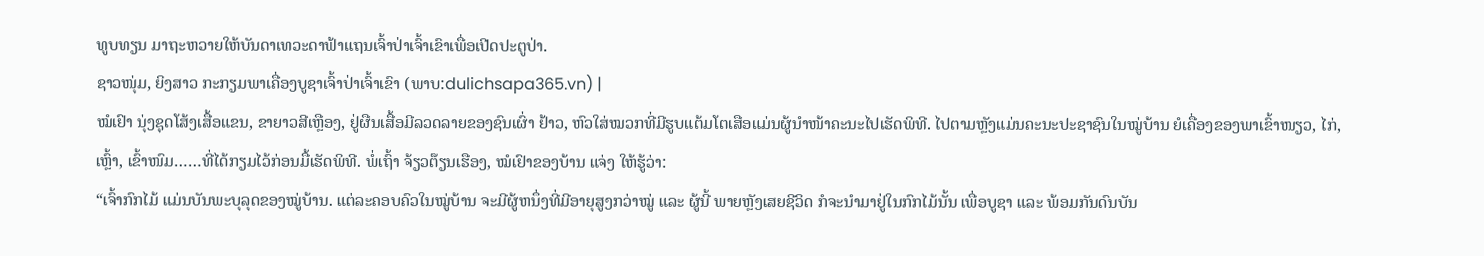ທູບທຽນ ມາຖະຫວາຍໃຫ້ບັນດາເທວະດາຟ້າແຖນເຈົ້າປ່າເຈົ້າເຂົາເພື່ອເປີດປະຕູປ່າ.
ຊາວໜຸ່ມ, ຍິງສາວ ກະກຽມພາເຄື່ອງບູຊາເຈົ້າປ່າເຈົ້າເຂົາ (ພາບ:dulichsapa365.vn) |
ໝໍເຢົາ ນຸ່ງຊຸດໂສ້ງເສື້ອແຂນ, ຂາຍາວສີເຫຼືອງ, ຢູ່ຜືນເສື້ອມີລວດລາຍຂອງຊົນເຜົ່າ ຢ້າວ, ຫົວໃສ່ໝວກທີ່ມີຮູບແຕ້ມໂຕເສືອແມ່ນຜູ້ນຳໜ້າຄະນະໄປເຮັດພິທີ. ໄປຕາມຫຼັງແມ່ນຄະນະປະຊາຊົນໃນໝູ່ບ້ານ ຍໍເຄື່ອງຂອງພາເຂົ້າໜຽວ, ໄກ່, ເຫຼົ້າ, ເຂົ້າໜົມ……ທີ່ໄດ້ກຽມໄວ້ກ່ອນມື້ເຮັດພິທີ. ພໍ່ເຖົ້າ ຈ້ຽວຕ໊ຽນເຮືອງ, ໝໍເຢົາຂອງບ້ານ ແຈ່ງ ໃຫ້ຮູ້ວ່າ:
“ເຈົ້າກົກໄມ້ ແມ່ນບັນພະບຸລຸດຂອງໝູ່ບ້ານ. ແຕ່ລະຄອບຄົວໃນໝູ່ບ້ານ ຈະມີຜູ້ຫນຶ່ງທີ່ມີອາຍຸສູງກວ່າໝູ່ ແລະ ຜູ້ນີ້ ພາຍຫຼັງເສຍຊີວິດ ກໍຈະນຳມາຢູ່ໃນກົກໄມ້ນັ້ນ ເພື່ອບູຊາ ແລະ ພ້ອມກັນດົນບັນ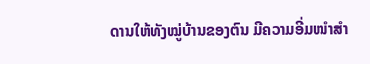ດານໃຫ້ທັງໝູ່ບ້ານຂອງຕົນ ມີຄວາມອີ່ມໜຳສຳ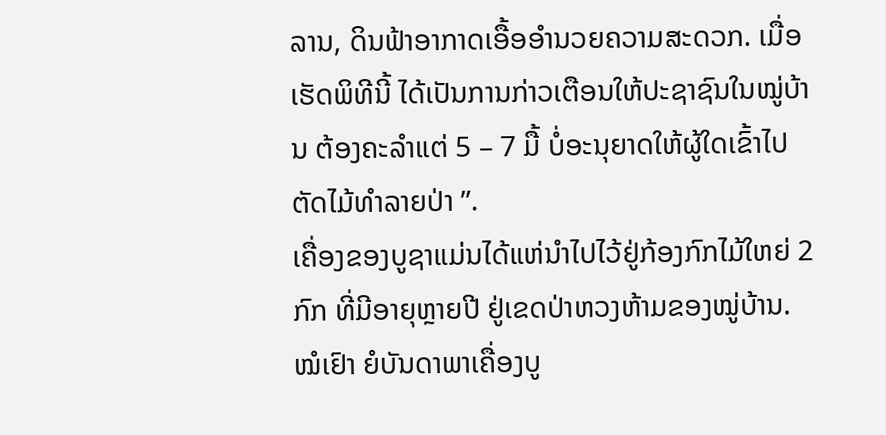ລານ, ດິນຟ້າອາກາດເອື້ອອຳນວຍຄວາມສະດວກ. ເມື່ອເຮັດພິທີນີ້ ໄດ້ເປັນການກ່າວເຕືອນໃຫ້ປະຊາຊົນໃນໝູ່ບ້ານ ຕ້ອງຄະລຳແຕ່ 5 – 7 ມື້ ບໍ່ອະນຸຍາດໃຫ້ຜູ້ໃດເຂົ້າໄປຕັດໄມ້ທຳລາຍປ່າ ”.
ເຄື່ອງຂອງບູຊາແມ່ນໄດ້ແຫ່ນຳໄປໄວ້ຢູ່ກ້ອງກົກໄມ້ໃຫຍ່ 2 ກົກ ທີ່ມີອາຍຸຫຼາຍປີ ຢູ່ເຂດປ່າຫວງຫ້າມຂອງໝູ່ບ້ານ. ໝໍເຢົາ ຍໍບັນດາພາເຄື່ອງບູ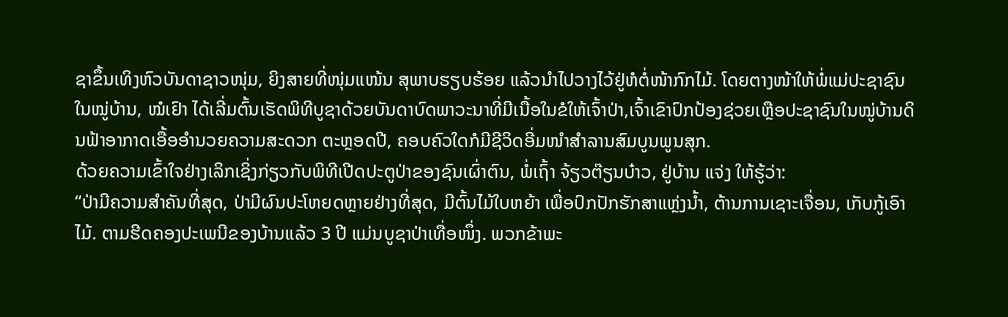ຊາຂຶ້ນເທິງຫົວບັນດາຊາວໜຸ່ມ, ຍິງສາຍທີ່ໜຸ່ມແໜ້ນ ສຸພາບຮຽບຮ້ອຍ ແລ້ວນຳໄປວາງໄວ້ຢູ່ຫໍຕໍ່ໜ້າກົກໄມ້. ໂດຍຕາງໜ້າໃຫ້ພໍ່ແມ່ປະຊາຊົນໃນໝູ່ບ້ານ, ໝໍເຢົາ ໄດ້ເລີ່ມຕົ້ນເຮັດພິທີບູຊາດ້ວຍບັນດາບົດພາວະນາທີ່ມີເນື້ອໃນຂໍໃຫ້ເຈົ້າປ່າ,ເຈົ້າເຂົາປົກປ້ອງຊ່ວຍເຫຼືອປະຊາຊົນໃນໝູ່ບ້ານດິນຟ້າອາກາດເອື້ອອຳນວຍຄວາມສະດວກ ຕະຫຼອດປີ, ຄອບຄົວໃດກໍມີຊີວິດອີ່ມໜຳສຳລານສົມບູນພູນສຸກ.
ດ້ວຍຄວາມເຂົ້າໃຈຢ່າງເລິກເຊິ່ງກ່ຽວກັບພິທີເປີດປະຕູປ່າຂອງຊົນເຜົ່າຕົນ, ພໍ່ເຖົ້າ ຈ້ຽວຕ໊ຽນບ໋າວ, ຢູ່ບ້ານ ແຈ່ງ ໃຫ້ຮູ້ວ່າ:
“ປ່າມີຄວາມສຳຄັນທີ່ສຸດ, ປ່າມີຜົນປະໂຫຍດຫຼາຍຢ່າງທີ່ສຸດ, ມີຕົ້ນໄມ້ໃບຫຍ້າ ເພື່ອປົກປັກຮັກສາແຫຼ່ງນ້ຳ, ຕ້ານການເຊາະເຈື່ອນ, ເກັບກູ້ເອົາໄມ້. ຕາມຮີດຄອງປະເພນີຂອງບ້ານແລ້ວ 3 ປີ ແມ່ນບູຊາປ່າເທື່ອໜຶ່ງ. ພວກຂ້າພະ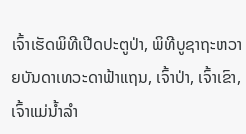ເຈົ້າເຮັດພິທີເປີດປະຕູປ່າ, ພິທີບູຊາຖະຫວາຍບັນດາເທວະດາຟ້າແຖນ, ເຈົ້າປ່າ, ເຈົ້າເຂົາ, ເຈົ້າແມ່ນ້ຳລຳ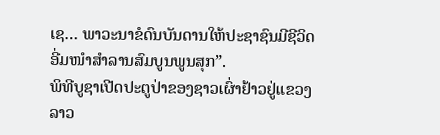ເຊ… ພາວະນາຂໍດົນບັນດານໃຫ້ປະຊາຊົນມີຊີວິດອີ່ມໜຳສຳລານສົມບູນພູນສຸກ”.
ພິທີບູຊາເປີດປະຕູປ່າຂອງຊາວເຜົ່າຢ້າວຢູ່ແຂວງລາວ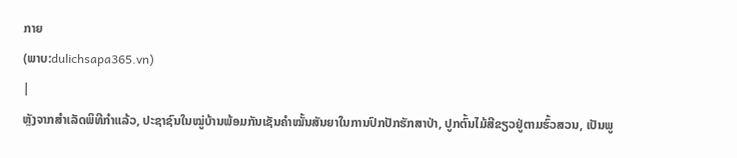ກາຍ
(ພາບ:dulichsapa365.vn)
|
ຫຼັງຈາກສຳເລັດພິທີກຳແລ້ວ, ປະຊາຊົນໃນໝູ່ບ້ານພ້ອມກັນເຊັນຄຳໝັ້ນສັນຍາໃນການປົກປັກຮັກສາປ່າ, ປູກຕົ້ນໄມ້ສີຂຽວຢູ່ຕາມຮົ້ວສວນ, ເປັນພູ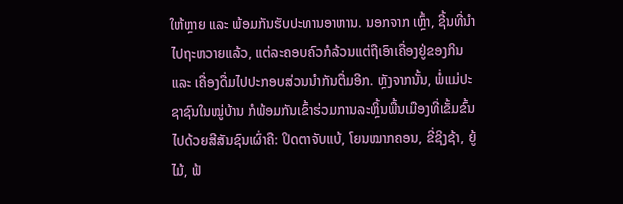ໃຫ້ຫຼາຍ ແລະ ພ້ອມກັນຮັບປະທານອາຫານ. ນອກຈາກ ເຫຼົ້າ, ຊີ້ນທີ່ນຳໄປຖະຫວາຍແລ້ວ, ແຕ່ລະຄອບຄົວກໍລ້ວນແຕ່ຖືເອົາເຄື່ອງຢູ່ຂອງກິນ ແລະ ເຄື່ອງດື່ມໄປປະກອບສ່ວນນຳກັນຕື່ມອີກ. ຫຼັງຈາກນັ້ນ, ພໍ່ແມ່ປະຊາຊົນໃນໝູ່ບ້ານ ກໍພ້ອມກັນເຂົ້າຮ່ວມການລະຫຼິ້ນພື້ນເມືອງທີ່ເຂັ້ມຂົ້ນໄປດ້ວຍສີສັນຊົນເຜົ່າຄື: ປິດຕາຈັບແບ້, ໂຍນໝາກຄອນ, ຂີ່ຊິງຊ້າ, ຍູ້ໄມ້, ຟ້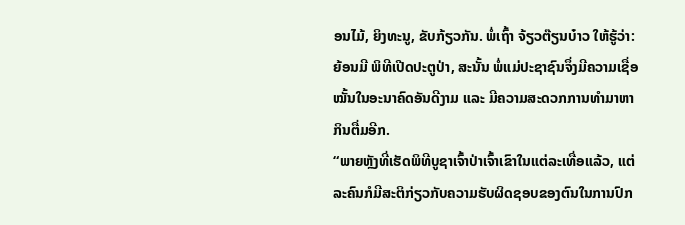ອນໄມ້, ຍິງທະນູ, ຂັບກ້ຽວກັນ. ພໍ່ເຖົ້າ ຈ້ຽວຕ໊ຽນບ໋າວ ໃຫ້ຮູ້ວ່າ: ຍ້ອນມີ ພິທີເປີດປະຕູປ່າ, ສະນັ້ນ ພໍ່ແມ່ປະຊາຊົນຈຶ່ງມີຄວາມເຊື່ອໝັ້ນໃນອະນາຄົດອັນດີງາມ ແລະ ມີຄວາມສະດວກການທຳມາຫາກິນຕື່ມອີກ.
“ພາຍຫຼັງທີ່ເຮັດພິທີບູຊາເຈົ້າປ່າເຈົ້າເຂົາໃນແຕ່ລະເທື່ອແລ້ວ, ແຕ່ລະຄົນກໍມີສະຕິກ່ຽວກັບຄວາມຮັບຜິດຊອບຂອງຕົນໃນການປົກ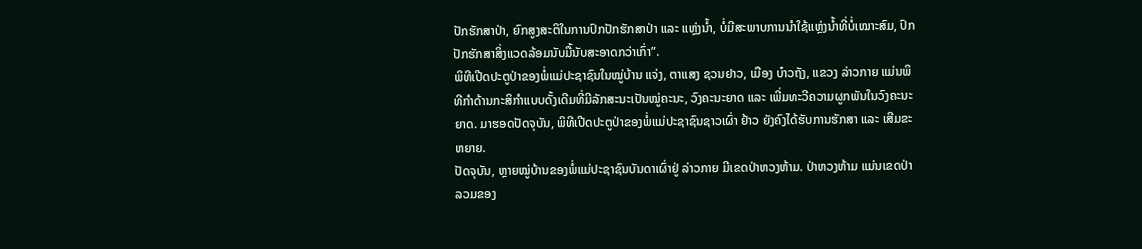ປັກຮັກສາປ່າ, ຍົກສູງສະຕິໃນການປົກປັກຮັກສາປ່າ ແລະ ແຫຼ່ງນ້ຳ, ບໍ່ມີສະພາບການນຳໃຊ້ແຫຼ່ງນ້ຳທີ່ບໍ່ເໝາະສົມ, ປົກປັກຮັກສາສິ່ງແວດລ້ອມນັບມື້ນັບສະອາດກວ່າເກົ່າ”.
ພິທີເປີດປະຕູປ່າຂອງພໍ່ແມ່ປະຊາຊົນໃນໝູ່ບ້ານ ແຈ່ງ, ຕາແສງ ຊວນຢາວ, ເມືອງ ບ໋າວຖັງ, ແຂວງ ລ່າວກາຍ ແມ່ນພິທີກຳດ້ານກະສິກຳແບບດັ້ງເດີມທີ່ມີລັກສະນະເປັນໝູ່ຄະນະ, ວົງຄະນະຍາດ ແລະ ເພີ່ມທະວີຄວາມຜູກພັນໃນວົງຄະນະຍາດ. ມາຮອດປັດຈຸບັນ, ພິທີເປີດປະຕູປ່າຂອງພໍ່ແມ່ປະຊາຊົນຊາວເຜົ່າ ຢ້າວ ຍັງຄົງໄດ້ຮັບການຮັກສາ ແລະ ເສີມຂະຫຍາຍ.
ປັດຈຸບັນ, ຫຼາຍໝູ່ບ້ານຂອງພໍ່ແມ່ປະຊາຊົນບັນດາເຜົ່າຢູ່ ລ່າວກາຍ ມີເຂດປ່າຫວງຫ້າມ. ປ່າຫວງຫ້າມ ແມ່ນເຂດປ່າລວມຂອງ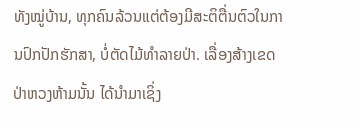ທັງໝູ່ບ້ານ, ທຸກຄົນລ້ວນແຕ່ຕ້ອງມີສະຕິຕື່ນຕົວໃນການປົກປັກຮັກສາ, ບໍ່ຕັດໄມ້ທຳລາຍປ່າ. ເລື່ອງສ້າງເຂດປ່າຫວງຫ້າມນັ້ນ ໄດ້ນຳມາເຊິ່ງ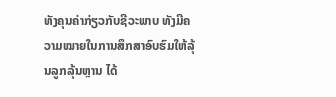ທັງຄຸນຄ່າກ່ຽວກັບຊີວະພາບ ທັງມີຄວາມໝາຍໃນການສຶກສາອົບຮົມໃຫ້ລຸ້ນລູກລຸ້ນຫຼານ ໄດ້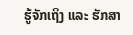ຮູ້ຈັກເຖິງ ແລະ ຮັກສາ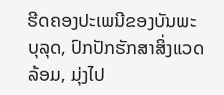ຮີດຄອງປະເພນີຂອງບັນພະບຸລຸດ, ປົກປັກຮັກສາສິ່ງແວດລ້ອມ, ມຸ່ງໄປ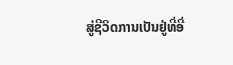ສູ່ຊີວິດການເປັນຢູ່ທີ່ອີ່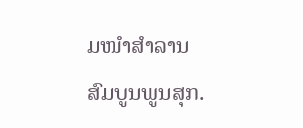ມໜຳສຳລານສົມບູນພູນສຸກ.